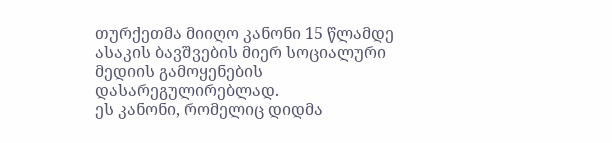თურქეთმა მიიღო კანონი 15 წლამდე ასაკის ბავშვების მიერ სოციალური მედიის გამოყენების დასარეგულირებლად.
ეს კანონი, რომელიც დიდმა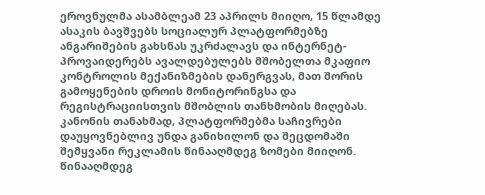ეროვნულმა ასამბლეამ 23 აპრილს მიიღო, 15 წლამდე ასაკის ბავშვებს სოციალურ პლატფორმებზე ანგარიშების გახსნას უკრძალავს და ინტერნეტ-პროვაიდერებს ავალდებულებს მშობელთა მკაფიო კონტროლის მექანიზმების დანერგვას, მათ შორის გამოყენების დროის მონიტორინგსა და რეგისტრაციისთვის მშობლის თანხმობის მიღებას.
კანონის თანახმად, პლატფორმებმა საჩივრები დაუყოვნებლივ უნდა განიხილონ და შეცდომაში შემყვანი რეკლამის წინააღმდეგ ზომები მიიღონ. წინააღმდეგ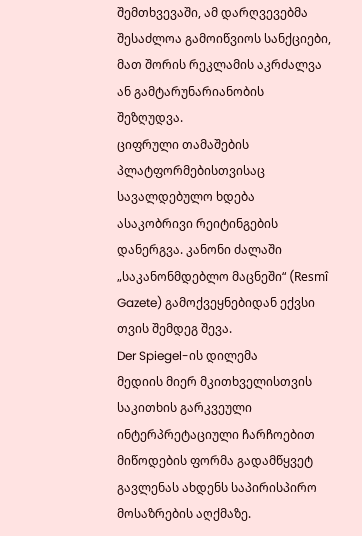შემთხვევაში, ამ დარღვევებმა შესაძლოა გამოიწვიოს სანქციები, მათ შორის რეკლამის აკრძალვა ან გამტარუნარიანობის შეზღუდვა.
ციფრული თამაშების პლატფორმებისთვისაც სავალდებულო ხდება ასაკობრივი რეიტინგების დანერგვა. კანონი ძალაში „საკანონმდებლო მაცნეში“ (Resmî Gazete) გამოქვეყნებიდან ექვსი თვის შემდეგ შევა.
Der Spiegel-ის დილემა
მედიის მიერ მკითხველისთვის საკითხის გარკვეული ინტერპრეტაციული ჩარჩოებით მიწოდების ფორმა გადამწყვეტ გავლენას ახდენს საპირისპირო მოსაზრების აღქმაზე.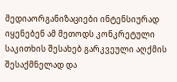მედიაორგანიზაციები ინტენსიურად იყენებენ ამ მეთოდს კონკრეტული საკითხის შესახებ გარკვეული აღქმის შესაქმნელად და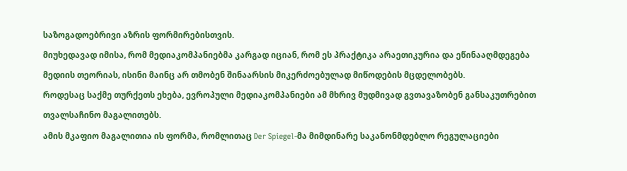საზოგადოებრივი აზრის ფორმირებისთვის.
მიუხედავად იმისა, რომ მედიაკომპანიებმა კარგად იციან, რომ ეს პრაქტიკა არაეთიკურია და ეწინააღმდეგება მედიის თეორიას, ისინი მაინც არ თმობენ შინაარსის მიკერძოებულად მიწოდების მცდელობებს.
როდესაც საქმე თურქეთს ეხება, ევროპული მედიაკომპანიები ამ მხრივ მუდმივად გვთავაზობენ განსაკუთრებით თვალსაჩინო მაგალითებს.
ამის მკაფიო მაგალითია ის ფორმა, რომლითაც Der Spiegel-მა მიმდინარე საკანონმდებლო რეგულაციები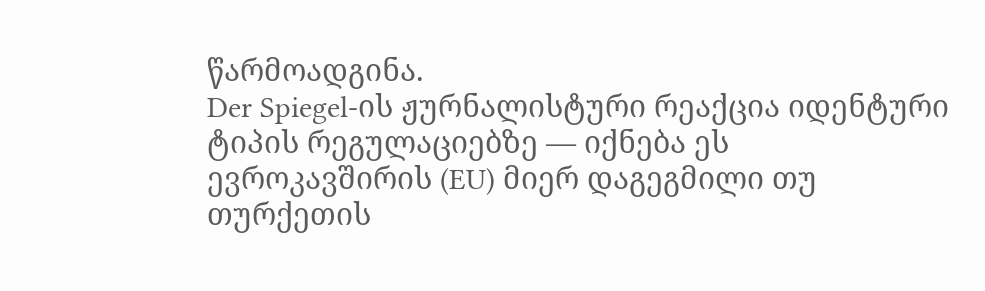წარმოადგინა.
Der Spiegel-ის ჟურნალისტური რეაქცია იდენტური ტიპის რეგულაციებზე — იქნება ეს ევროკავშირის (EU) მიერ დაგეგმილი თუ თურქეთის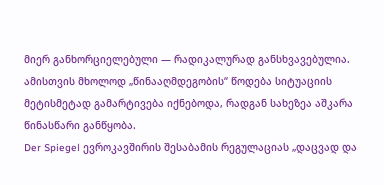მიერ განხორციელებული — რადიკალურად განსხვავებულია.
ამისთვის მხოლოდ „წინააღმდეგობის“ წოდება სიტუაციის მეტისმეტად გამარტივება იქნებოდა, რადგან სახეზეა აშკარა წინასწარი განწყობა.
Der Spiegel ევროკავშირის შესაბამის რეგულაციას „დაცვად და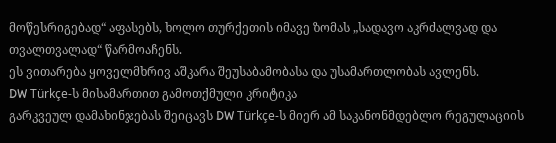მოწესრიგებად“ აფასებს, ხოლო თურქეთის იმავე ზომას „სადავო აკრძალვად და თვალთვალად“ წარმოაჩენს.
ეს ვითარება ყოველმხრივ აშკარა შეუსაბამობასა და უსამართლობას ავლენს.
DW Türkçe-ს მისამართით გამოთქმული კრიტიკა
გარკვეულ დამახინჯებას შეიცავს DW Türkçe-ს მიერ ამ საკანონმდებლო რეგულაციის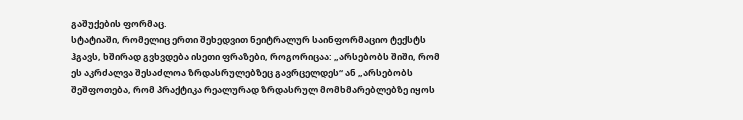გაშუქების ფორმაც.
სტატიაში, რომელიც ერთი შეხედვით ნეიტრალურ საინფორმაციო ტექსტს ჰგავს, ხშირად გვხვდება ისეთი ფრაზები, როგორიცაა: „არსებობს შიში, რომ ეს აკრძალვა შესაძლოა ზრდასრულებზეც გავრცელდეს“ ან „არსებობს შეშფოთება, რომ პრაქტიკა რეალურად ზრდასრულ მომხმარებლებზე იყოს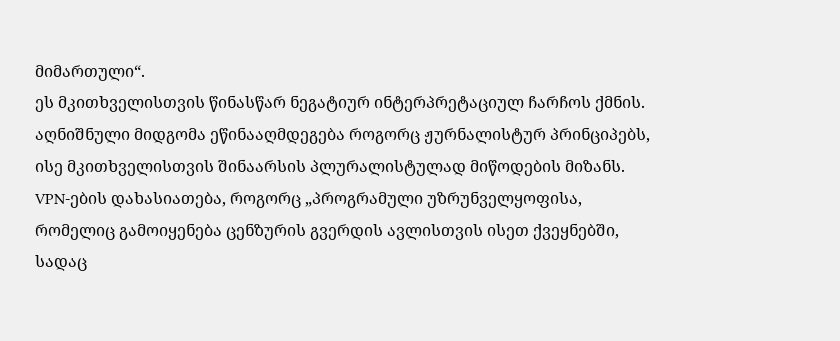მიმართული“.
ეს მკითხველისთვის წინასწარ ნეგატიურ ინტერპრეტაციულ ჩარჩოს ქმნის.
აღნიშნული მიდგომა ეწინააღმდეგება როგორც ჟურნალისტურ პრინციპებს, ისე მკითხველისთვის შინაარსის პლურალისტულად მიწოდების მიზანს.
VPN-ების დახასიათება, როგორც „პროგრამული უზრუნველყოფისა, რომელიც გამოიყენება ცენზურის გვერდის ავლისთვის ისეთ ქვეყნებში, სადაც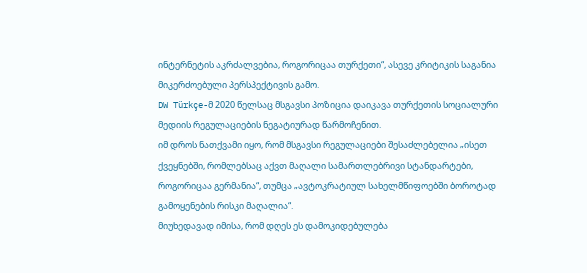ინტერნეტის აკრძალვებია, როგორიცაა თურქეთი“, ასევე კრიტიკის საგანია მიკერძოებული პერსპექტივის გამო.
DW Türkçe-მ 2020 წელსაც მსგავსი პოზიცია დაიკავა თურქეთის სოციალური მედიის რეგულაციების ნეგატიურად წარმოჩენით.
იმ დროს ნათქვამი იყო, რომ მსგავსი რეგულაციები შესაძლებელია „ისეთ ქვეყნებში, რომლებსაც აქვთ მაღალი სამართლებრივი სტანდარტები, როგორიცაა გერმანია“, თუმცა „ავტოკრატიულ სახელმწიფოებში ბოროტად გამოყენების რისკი მაღალია“.
მიუხედავად იმისა, რომ დღეს ეს დამოკიდებულება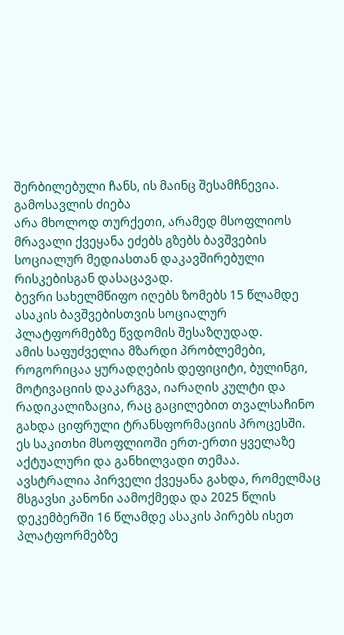შერბილებული ჩანს, ის მაინც შესამჩნევია.
გამოსავლის ძიება
არა მხოლოდ თურქეთი, არამედ მსოფლიოს მრავალი ქვეყანა ეძებს გზებს ბავშვების სოციალურ მედიასთან დაკავშირებული რისკებისგან დასაცავად.
ბევრი სახელმწიფო იღებს ზომებს 15 წლამდე ასაკის ბავშვებისთვის სოციალურ პლატფორმებზე წვდომის შესაზღუდად.
ამის საფუძველია მზარდი პრობლემები, როგორიცაა ყურადღების დეფიციტი, ბულინგი, მოტივაციის დაკარგვა, იარაღის კულტი და რადიკალიზაცია, რაც გაცილებით თვალსაჩინო გახდა ციფრული ტრანსფორმაციის პროცესში.
ეს საკითხი მსოფლიოში ერთ-ერთი ყველაზე აქტუალური და განხილვადი თემაა.
ავსტრალია პირველი ქვეყანა გახდა, რომელმაც მსგავსი კანონი აამოქმედა და 2025 წლის დეკემბერში 16 წლამდე ასაკის პირებს ისეთ პლატფორმებზე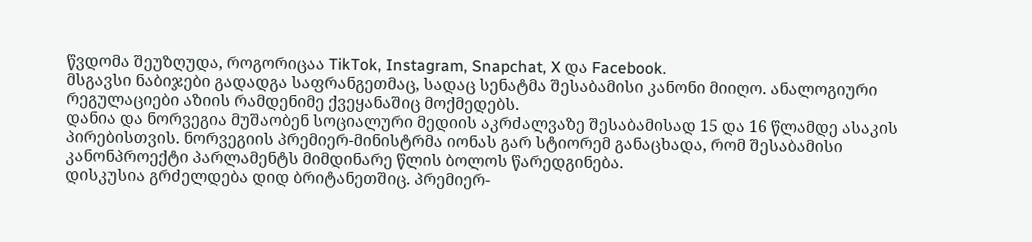წვდომა შეუზღუდა, როგორიცაა TikTok, Instagram, Snapchat, X და Facebook.
მსგავსი ნაბიჯები გადადგა საფრანგეთმაც, სადაც სენატმა შესაბამისი კანონი მიიღო. ანალოგიური რეგულაციები აზიის რამდენიმე ქვეყანაშიც მოქმედებს.
დანია და ნორვეგია მუშაობენ სოციალური მედიის აკრძალვაზე შესაბამისად 15 და 16 წლამდე ასაკის პირებისთვის. ნორვეგიის პრემიერ-მინისტრმა იონას გარ სტიორემ განაცხადა, რომ შესაბამისი კანონპროექტი პარლამენტს მიმდინარე წლის ბოლოს წარედგინება.
დისკუსია გრძელდება დიდ ბრიტანეთშიც. პრემიერ-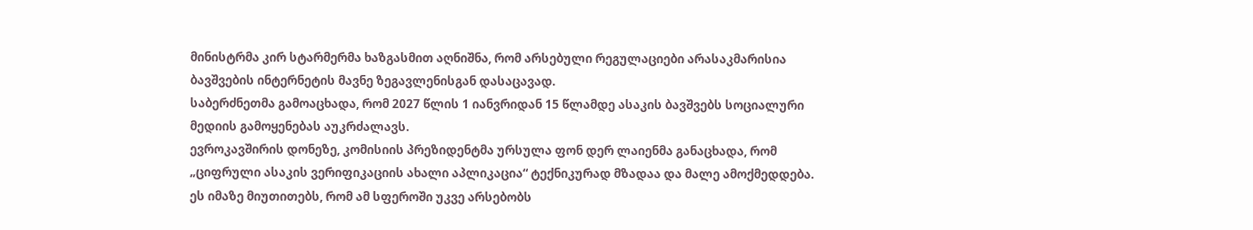მინისტრმა კირ სტარმერმა ხაზგასმით აღნიშნა, რომ არსებული რეგულაციები არასაკმარისია ბავშვების ინტერნეტის მავნე ზეგავლენისგან დასაცავად.
საბერძნეთმა გამოაცხადა, რომ 2027 წლის 1 იანვრიდან 15 წლამდე ასაკის ბავშვებს სოციალური მედიის გამოყენებას აუკრძალავს.
ევროკავშირის დონეზე, კომისიის პრეზიდენტმა ურსულა ფონ დერ ლაიენმა განაცხადა, რომ „ციფრული ასაკის ვერიფიკაციის ახალი აპლიკაცია“ ტექნიკურად მზადაა და მალე ამოქმედდება. ეს იმაზე მიუთითებს, რომ ამ სფეროში უკვე არსებობს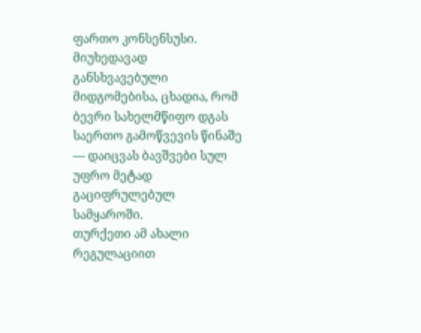ფართო კონსენსუსი.
მიუხედავად განსხვავებული მიდგომებისა, ცხადია, რომ ბევრი სახელმწიფო დგას საერთო გამოწვევის წინაშე — დაიცვას ბავშვები სულ უფრო მეტად გაციფრულებულ სამყაროში.
თურქეთი ამ ახალი რეგულაციით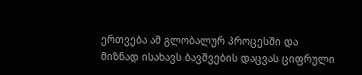ერთვება ამ გლობალურ პროცესში და მიზნად ისახავს ბავშვების დაცვას ციფრული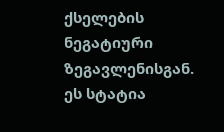ქსელების ნეგატიური ზეგავლენისგან.
ეს სტატია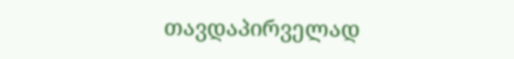თავდაპირველად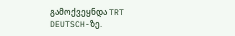გამოქვეყნდა TRT DEUTSCH-ზე.